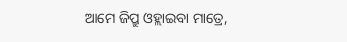ଆମେ ଜିପ୍ରୁ ଓହ୍ଲାଇବା ମାତ୍ରେ,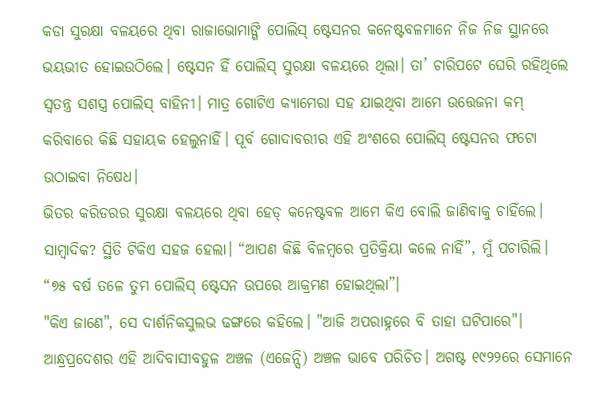କଡା ସୁରକ୍ଷା ବଳୟରେ ଥିବା ରାଜାଭୋମାଙ୍ଗି ପୋଲିସ୍ ଷ୍ଟେସନର କନେଷ୍ଟବଳମାନେ ନିଜ ନିଜ ସ୍ଥାନରେ ଭୟଭୀତ ହୋଇଉଠିଲେ। ଷ୍ଟେସନ ହିଁ ପୋଲିସ୍ ସୁରକ୍ଷା ବଳୟରେ ଥିଲା। ତା’ ଚାରିପଟେ ଘେରି ରହିଥିଲେ ସ୍ୱତନ୍ତ୍ର ସଶସ୍ତ୍ର ପୋଲିସ୍ ବାହିନୀ। ମାତ୍ର ଗୋଟିଏ କ୍ୟାମେରା ସହ ଯାଇଥିବା ଆମେ ଉତ୍ତେଜନା କମ୍ କରିବାରେ କିଛି ସହାୟକ ହେଲୁନାହିଁ। ପୂର୍ବ ଗୋଦାବରୀର ଏହି ଅଂଶରେ ପୋଲିସ୍ ଷ୍ଟେସନର ଫଟୋ ଉଠାଇବା ନିଷେଧ।
ଭିତର କରିଡରର ସୁରକ୍ଷା ବଳୟରେ ଥିବା ହେଡ୍ କନେଷ୍ଟବଳ ଆମେ କିଏ ବୋଲି ଜାଣିବାକୁ ଚାହିଁଲେ। ସାମ୍ବାଦିକ? ସ୍ଥିତି ଟିକିଏ ସହଜ ହେଲା। “ଆପଣ କିଛି ବିଳମ୍ବରେ ପ୍ରତିକ୍ରିୟା କଲେ ନାହିଁ”, ମୁଁ ପଚାରିଲି। “୭୫ ବର୍ଷ ତଳେ ତୁମ ପୋଲିସ୍ ଷ୍ଟେସନ ଉପରେ ଆକ୍ରମଣ ହୋଇଥିଲା”।
"କିଏ ଜାଣେ", ସେ ଦାର୍ଶନିକସୁଲଭ ଢଙ୍ଗରେ କହିଲେ। "ଆଜି ଅପରାହ୍ନରେ ବି ତାହା ଘଟିପାରେ"।
ଆନ୍ଧ୍ରପ୍ରଦେଶର ଏହି ଆଦିବାସୀବହୁଳ ଅଞ୍ଚଳ (ଏଜେନ୍ସି) ଅଞ୍ଚଳ ଭାବେ ପରିଚିତ। ଅଗଷ୍ଟ ୧୯୨୨ରେ ସେମାନେ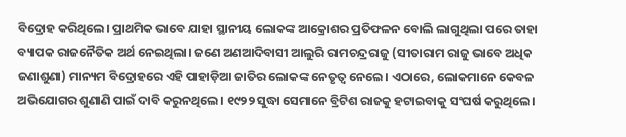ବିଦ୍ରୋହ କରିଥିଲେ। ପ୍ରାଥମିକ ଭାବେ ଯାହା ସ୍ଥାନୀୟ ଲୋକଙ୍କ ଆକ୍ରୋଶର ପ୍ରତିଫଳନ ବୋଲି ଲାଗୁଥିଲା ପରେ ତାହା ବ୍ୟାପକ ରାଜନୈତିକ ଅର୍ଥ ନେଇଥିଲା। ଜଣେ ଅଣଆଦିବାସୀ ଆଲୁରି ରାମଚନ୍ଦ୍ରରାଜୁ (ସୀତାରାମ ରାଜୁ ଭାବେ ଅଧିକ ଜଣାଶୁଣା) ମାନ୍ୟମ ବିଦ୍ରୋହରେ ଏହି ପାହାଡ଼ିଆ ଜାତିର ଲୋକଙ୍କ ନେତୃତ୍ୱ ନେଲେ। ଏଠାରେ, ଲୋକମାନେ କେବଳ ଅଭିଯୋଗର ଶୁଣାଣି ପାଇଁ ଦାବି କରୁନଥିଲେ। ୧୯୨୨ ସୁଦ୍ଧା ସେମାନେ ବ୍ରିଟିଶ ରାଜକୁ ହଟାଇବାକୁ ସଂଘର୍ଷ କରୁଥିଲେ।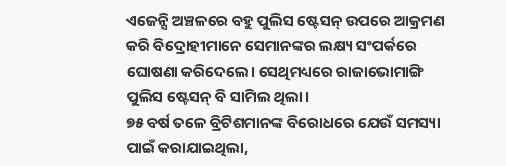ଏଜେନ୍ସି ଅଞ୍ଚଳରେ ବହୁ ପୁଲିସ ଷ୍ଟେସନ୍ ଉପରେ ଆକ୍ରମଣ କରି ବିଦ୍ରୋହୀମାନେ ସେମାନଙ୍କର ଲକ୍ଷ୍ୟ ସଂପର୍କରେ ଘୋଷଣା କରିଦେଲେ। ସେଥିମଧ୍ୟରେ ରାଜାଭୋମାଙ୍ଗି ପୁଲିସ ଷ୍ଟେସନ୍ ବି ସାମିଲ ଥିଲା।
୭୫ ବର୍ଷ ତଳେ ବ୍ରିଟିଶମାନଙ୍କ ବିରୋଧରେ ଯେଉଁ ସମସ୍ୟା ପାଇଁ କରାଯାଇଥିଲା,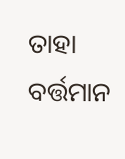ତାହା ବର୍ତ୍ତମାନ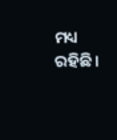ମଧ୍ୟ ରହିଛି।